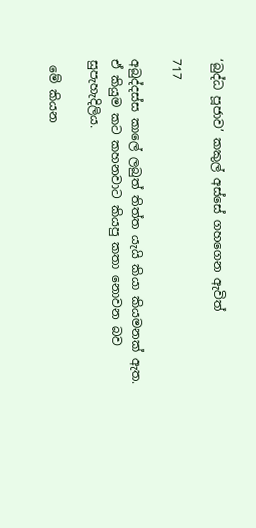‘බුද්ධ පූජාව’ කකුල් අස්සේ ගහගෙන ඇවිත්

717

අබුද්දස්ස කාලේ ලබුත් තිත්ත යැයි කියා කියමනක් ඇත. ඒ කියුම කට කහනවාට කියපු කතා නොවන බව සුපැහැදිලිය.

 මේ කියන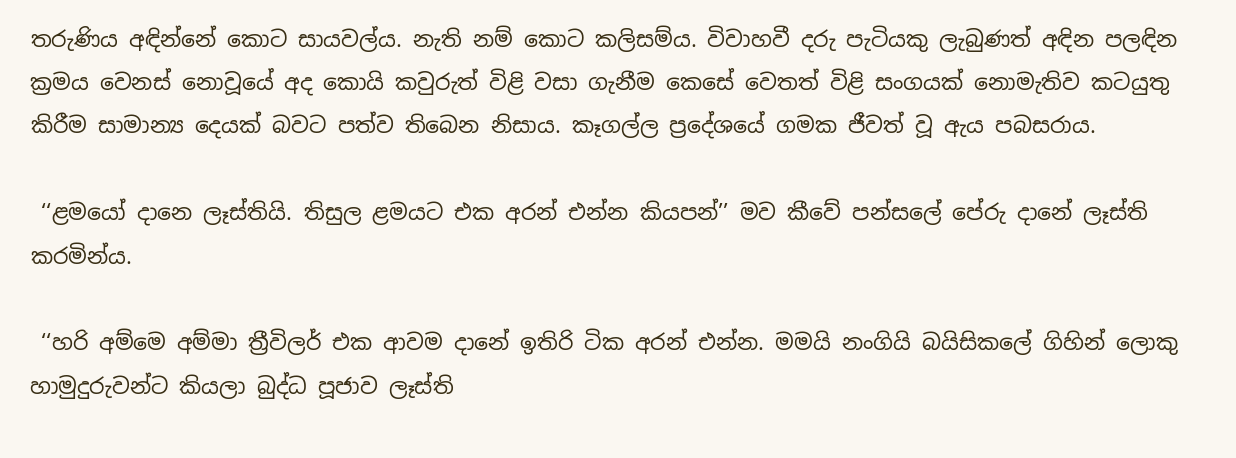තරුණිය අඳින්නේ කොට සායවල්ය. නැති නම් කොට කලිසම්ය. විවාහවී දරු පැටියකු ලැබුණත් අඳින පලඳින ක්‍රමය වෙනස් නොවූයේ අද කොයි කවුරුත් විළි වසා ගැනීම කෙසේ වෙතත් විළි සංගයක් නොමැතිව කටයුතු කිරීම සාමාන්‍ය දෙයක් බවට පත්ව තිබෙන නිසාය. කෑගල්ල ප්‍රදේශයේ ගමක ජීවත් වූ ඇය පබසරාය.

 ‘‘ළමයෝ දානෙ ලෑස්තියි. තිසුල ළමයට එක අරන් එන්න කියපන්’’ මව කීවේ පන්සලේ පේරු දානේ ලෑස්ති කරමින්ය.

 ‘‘හරි අම්මෙ අම්මා ත්‍රීවිලර් එක ආවම දානේ ඉතිරි ටික අරන් එන්න. මමයි නංගියි බයිසිකලේ ගිහින් ලොකු හාමුදුරුවන්ට කියලා බුද්ධ පූජාව ලෑස්ති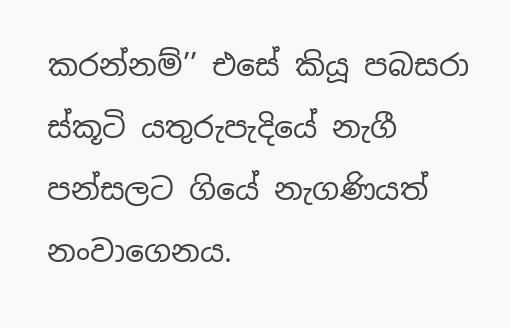කරන්නම්’’ එසේ කියූ පබසරා ස්කූටි යතුරුපැදියේ නැගී පන්සලට ගියේ නැගණියත් නංවාගෙනය.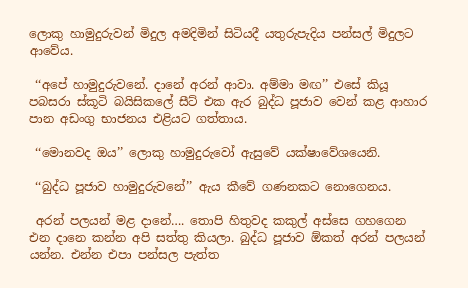ලොකු හාමුදුරුවන් මිදුල අමදිමින් සිටියදී යතුරුපැදිය පන්සල් මිදුලට ආවේය.

 ‘‘අපේ හාමුදුරුවනේ. දානේ අරන් ආවා. අම්මා මඟ’’ එසේ කියූ පබසරා ස්කූටි බයිසිකලේ සීට් එක ඇර බුද්ධ පූජාව වෙන් කළ ආහාර පාන අඩංගු භාජනය එළියට ගත්තාය.

 ‘‘මොනවද ඔය’’ ලොකු හාමුදුරුවෝ ඇසුවේ යක්ෂාවේශයෙනි.

 ‘‘බුද්ධ පූජාව හාමුදුරුවනේ’’ ඇය කීවේ ගණනකට නොගෙනය.

 අරන් පලයන් මළ දානේ…. තොපි හිතුවද කකුල් අස්සෙ ගහගෙන එන දානෙ කන්න අපි සත්තු කියලා. බුද්ධ පූජාව ඕකත් අරන් පලයන් යන්න. එන්න එපා පන්සල පැත්ත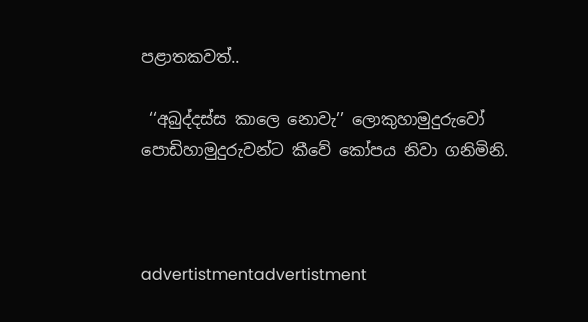පළාතකවත්..

 ‘‘අබුද්දස්ස කාලෙ නොවැ’’ ලොකුහාමුදුරුවෝ පොඩිහාමුදුරුවන්ට කීවේ කෝපය නිවා ගනිමිනි.



advertistmentadvertistment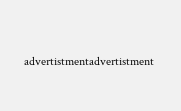advertistmentadvertistment